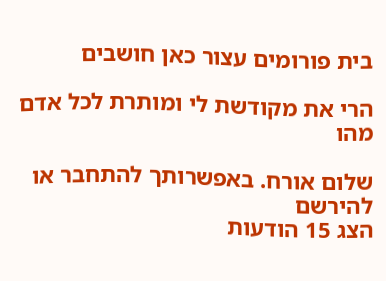בית פורומים עצור כאן חושבים

הרי את מקודשת לי ומותרת לכל אדם מהו

שלום אורח. באפשרותך להתחבר או להירשם
הצג 15 הודעות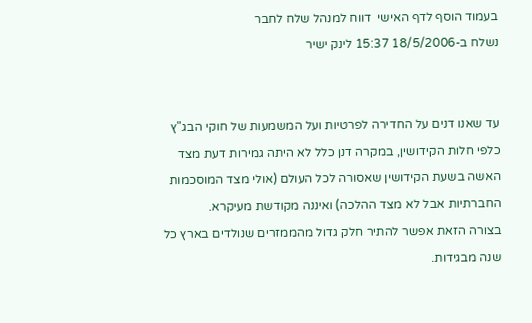בעמוד הוסף לדף האישי  דווח למנהל שלח לחבר
נשלח ב-18/5/2006 15:37 לינק ישיר


עד שאנו דנים על החדירה לפרטיות ועל המשמעות של חוקי הבג"ץ כלפי חלות הקידושין, במקרה דנן כלל לא היתה גמירות דעת מצד האשה בשעת הקידושין שאסורה לכל העולם (אולי מצד המוסכמות החברתיות אבל לא מצד ההלכה) ואיננה מקודשת מעיקרא.
בצורה הזאת אפשר להתיר חלק גדול מהממזרים שנולדים בארץ כל שנה מבגידות.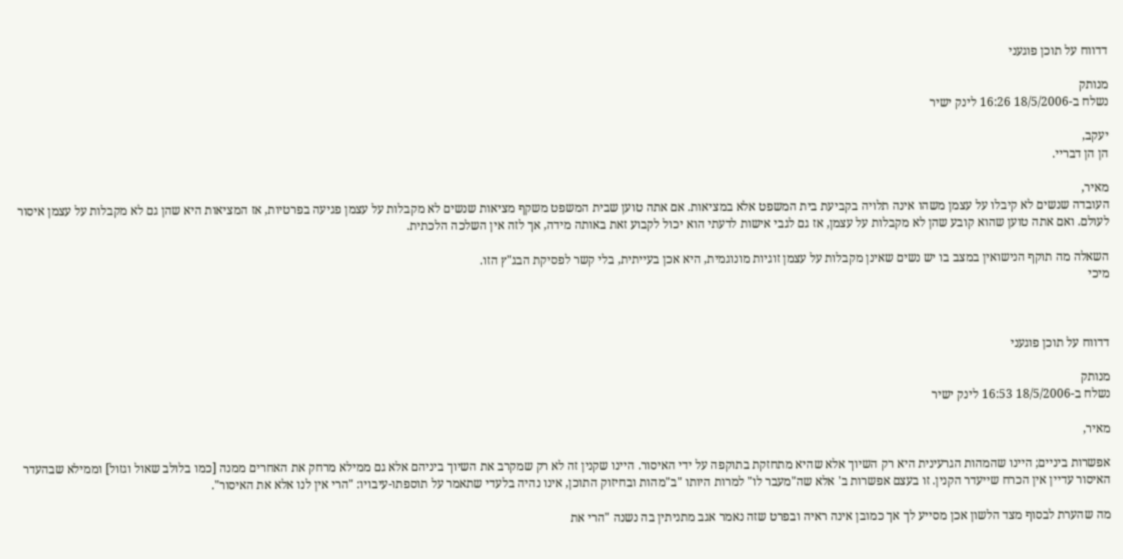דדווח על תוכן פוגעני

מנותק
נשלח ב-18/5/2006 16:26 לינק ישיר

יעקב,
הן הן דבריי.

מאיר,
העובדה שנשים לא קיבלו על עצמן משהו אינה תלויה בקביעת בית המשפט אלא במציאות. אם אתה טוען שבית המשפט משקף מציאות שנשים לא מקבלות על עצמן פגיעה בפרטיות, אז המציאות היא שהן גם לא מקבלות על עצמן איסור לעולם. ואם אתה טוען שהוא קובע שהן לא מקבלות על עצמן, אז גם לגבי אישות לדעתי הוא יכול לקבוע זאת באותה מידה, אך לזה אין השלכה הלכתית.

השאלה מה תוקף הנישואין במצב בו יש נשים שאינן מקבלות על עצמן זוגיות מונוגמית, היא אכן בעייתית, בלי קשר לפסיקת הבג"ץ הזו.
מיכי



דדווח על תוכן פוגעני

מנותק
נשלח ב-18/5/2006 16:53 לינק ישיר

מאיר,

אפשרות ביניים; היינו שהמהות הגרעינית היא רק השיוך אלא שהיא מתחזקת בתוקפה על ידי האיסור. היינו שקנין זה לא רק שמקרב את השיוך ביניהם אלא גם ממילא מרחק את האחרים ממנה [כמו בלולב שאול וגזול] וממילא שבהעדר האיסור עדיין אין הכרח שייעדר הקנין. זו בעצם אפשרות ב' אלא שה"מעבר לו" למרות היותו "ב"מהות ובחיזוק התוכן, אינו נהיה בלעדי שתאמר על תוספתו-עיבויו: "הרי אין לנו אלא את האיסור".

מה שהערת לבסוף מצד הלשון אכן מסייע לך אך כמובן אינה ראיה ובפרט שזה נאמר אגב מתניתין בה נשנה "הרי את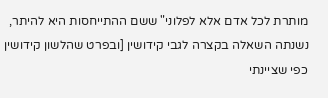מותרת לכל אדם אלא לפלוני" ששם ההתייחסות היא להיתר, נשנתה השאלה בקצרה לגבי קידושין [ובפרט שהלשון קידושין כפי שציינתי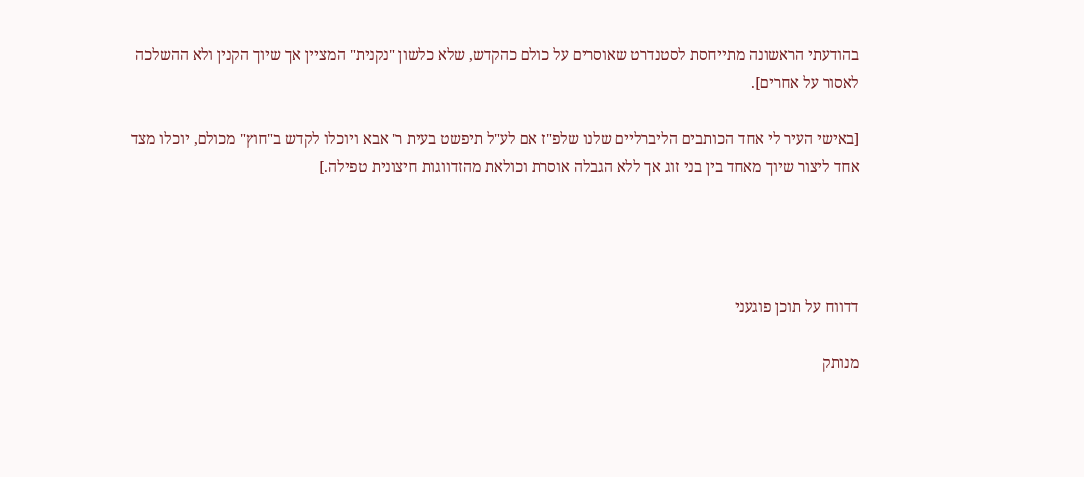בהודעתי הראשונה מתייחסת לסטנדרט שאוסרים על כולם כהקדש, שלא כלשון "נקנית" המציין אך שיוך הקנין ולא ההשלכה לאסור על אחרים].

[באישי העיר לי אחד הכותבים הליברליים שלנו שלפ"ז אם לע"ל תיפשט בעית ר' אבא ויוכלו לקדש ב"חוץ" מכולם, יוכלו מצד אחד ליצור שיוך מאחד בין בני זוג אך ללא הגבלה אוסרת וכולאת מהזדווגות חיצונית טפילה.]




דדווח על תוכן פוגעני

מנותק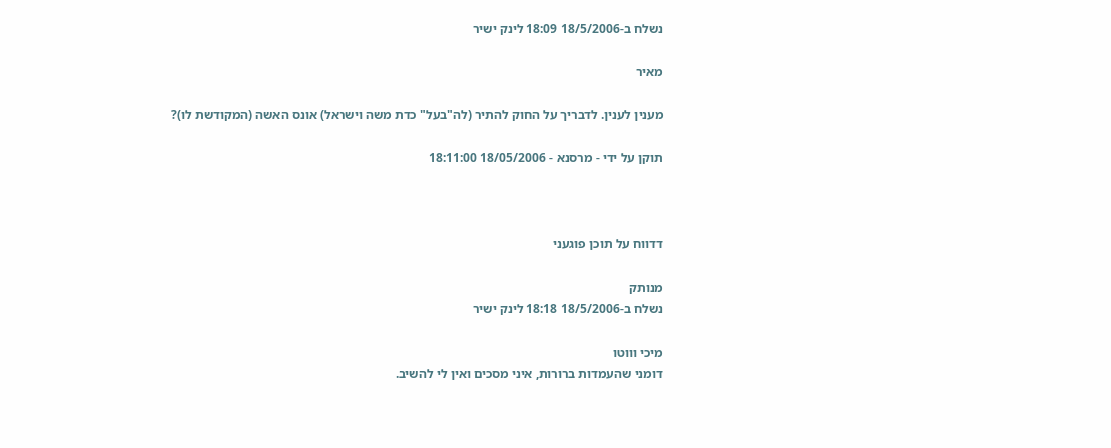נשלח ב-18/5/2006 18:09 לינק ישיר

מאיר

מענין לענין. לדבריך על החוק להתיר (לה"בעל" כדת משה וישראל) אונס האשה (המקודשת לו)?

תוקן על ידי - מרסנא - 18/05/2006 18:11:00



דדווח על תוכן פוגעני

מנותק
נשלח ב-18/5/2006 18:18 לינק ישיר

מיכי וווטו
דומני שהעמדות ברורות, איני מסכים ואין לי להשיב.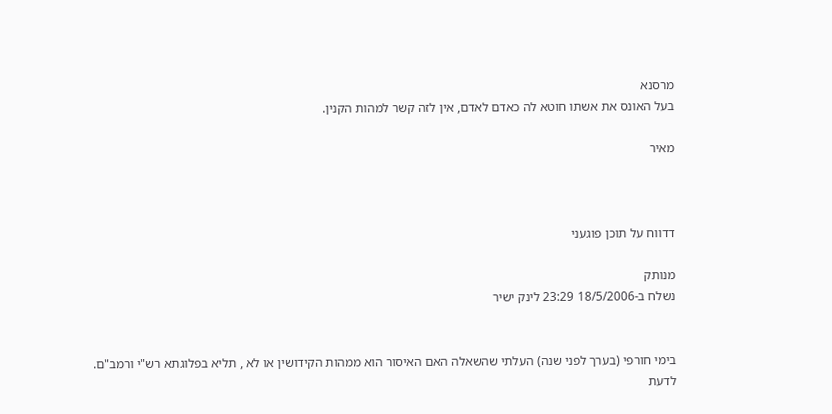מרסנא
בעל האונס את אשתו חוטא לה כאדם לאדם, אין לזה קשר למהות הקנין.

מאיר



דדווח על תוכן פוגעני

מנותק
נשלח ב-18/5/2006 23:29 לינק ישיר


בימי חורפי (בערך לפני שנה) העלתי שהשאלה האם האיסור הוא ממהות הקידושין או לא , תליא בפלוגתא רש"י ורמב"ם.
לדעת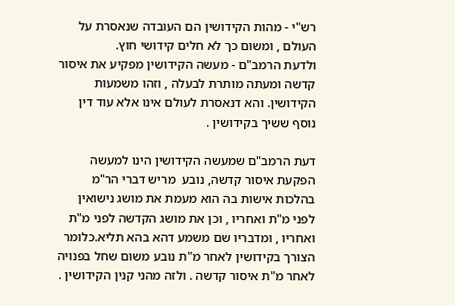רש"י - מהות הקידושין הם העובדה שנאסרת על העולם , ומשום כך לא חלים קידושי חוץ.
ולדעת הרמב"ם - מעשה הקידושין מפקיע את איסור קדשה ומעתה מותרת לבעלה , וזהו משמעות הקידושין. והא דנאסרת לעולם אינו אלא עוד דין נוסף ששיך בקידושין .

דעת הרמב"ם שמעשה הקידושין הינו למעשה הפקעת איסור קדשה, נובע  מריש דברי הר"מ בהלכות אישות בה הוא מעמת את מושג נישואין לפני מ"ת ואחריו , וכן את מושג הקדשה לפני מ"ת ואחריו , ומדבריו שם משמע דהא בהא תליא.כלומר הצורך בקידושין לאחר מ"ת נובע משום שחל בפנויה לאחר מ"ת איסור קדשה . ולזה מהני קנין הקידושין .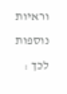וראיות נוספות לכך :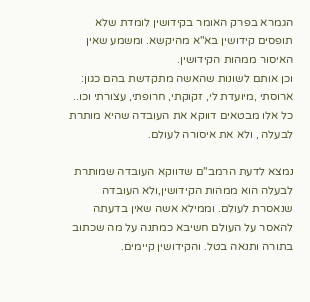הגמרא בפרק האומר בקידושין לומדת שלא תופסים קידושין בא"א מהיקשא. ומשמע שאין האיסור ממהות הקידושין.
וכן אותם לשונות שהאשה מתקדשת בהם כגון: ארוסתי ,מיועדת לי, זקוקתי, חרופתי, עצורתי וכו..
כל אלו מבטאים דווקא את העובדה שהיא מותרת לבעלה , ולא את איסורה לעולם.

נמצא לדעת הרמב"ם שדווקא העובדה שמותרת לבעלה הוא ממהות הקידושין,ולא העובדה שנאסרת לעולם. וממילא אשה שאין בדעתה להאסר על העולם חשיבא כמתנה על מה שכתוב בתורה ותנאה בטל. והקידושין קיימים.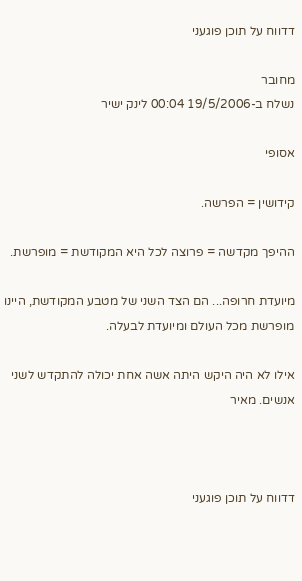דדווח על תוכן פוגעני

מחובר
נשלח ב-19/5/2006 00:04 לינק ישיר

אסופי

קידושין = הפרשה.

ההיפך מקדשה = פרוצה לכל היא המקודשת = מופרשת.

מיועדת חרופה... הם הצד השני של מטבע המקודשת, היינו מופרשת מכל העולם ומיועדת לבעלה.

אילו לא היה היקש היתה אשה אחת יכולה להתקדש לשני אנשים. מאיר



דדווח על תוכן פוגעני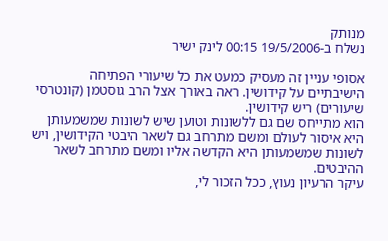מנותק
נשלח ב-19/5/2006 00:15 לינק ישיר

אסופי עניין זה מעסיק כמעט את כל שיעורי הפתיחה הישיבתיים על קידושין. ראה באורך אצל הרב גוסטמן (קונטרסי שיעורים) ריש קידושין.
הוא מתייחס שם גם ללשונות וטוען שיש לשונות שמשמעותן היא איסור לעולם ומשם מתרחב גם לשאר היבטי הקידושין, ויש לשונות שמשמעותן היא הקדשה אליו ומשם מתרחב לשאר ההיבטים.
עיקר הרעיון נעוץ, ככל הזכור לי,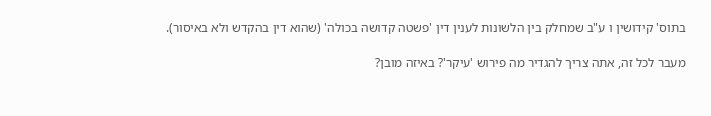בתוס' קידושין ו ע"ב שמחלק בין הלשונות לענין דין 'פשטה קדושה בכולה' (שהוא דין בהקדש ולא באיסור).

מעבר לכל זה, אתה צריך להגדיר מה פירוש 'עיקר'? באיזה מובן?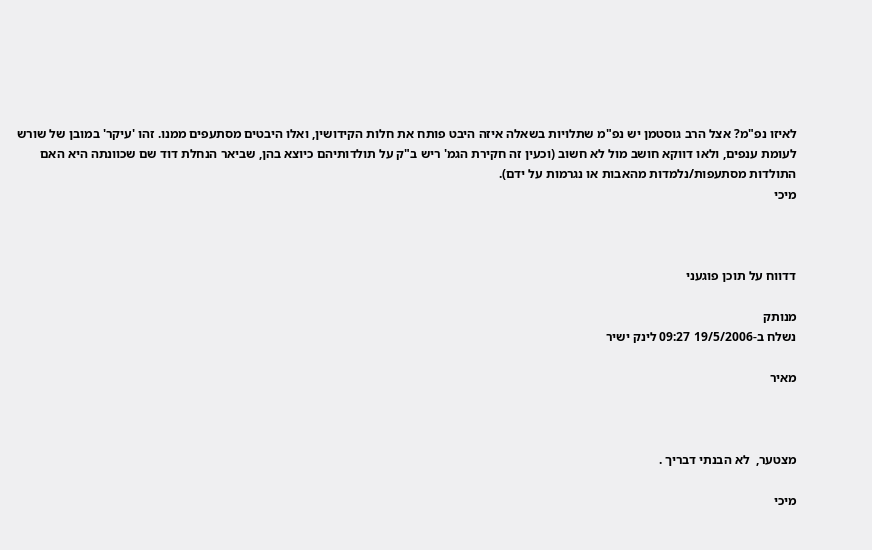לאיזו נפ"מ? אצל הרב גוסטמן יש נפ"מ שתלויות בשאלה איזה היבט פותח את חלות הקידושין, ואלו היבטים מסתעפים ממנו. זהו 'עיקר' במובן של שורש לעומת ענפים, ולאו דווקא חושב מול לא חשוב (וכעין זה חקירת הגמ' ריש ב"ק על תולדותיהם כיוצא בהן, שביאר הנחלת דוד שם שכוונתה היא האם התולדות מסתעפות/נלמדות מהאבות או נגרמות על ידם).
מיכי



דדווח על תוכן פוגעני

מנותק
נשלח ב-19/5/2006 09:27 לינק ישיר

מאיר



מצטער,  לא הבנתי דבריך .

מיכי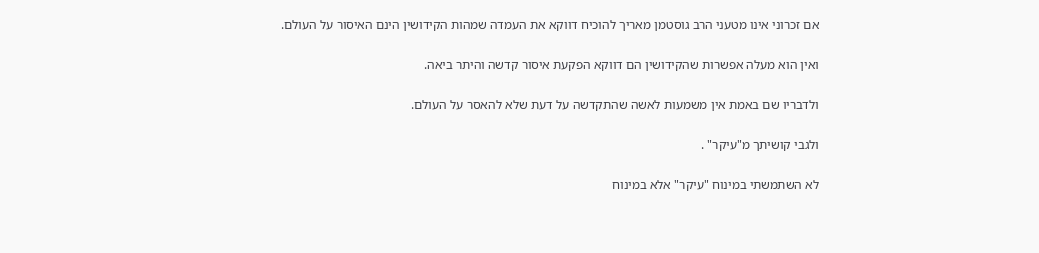אם זכרוני אינו מטעני הרב גוסטמן מאריך להוכיח דווקא את העמדה שמהות הקידושין הינם האיסור על העולם.

ואין הוא מעלה אפשרות שהקידושין הם דווקא הפקעת איסור קדשה והיתר ביאה.

ולדבריו שם באמת אין משמעות לאשה שהתקדשה על דעת שלא להאסר על העולם.

ולגבי קושיתך מ"עיקר" .

לא השתמשתי במינוח "עיקר" אלא במינוח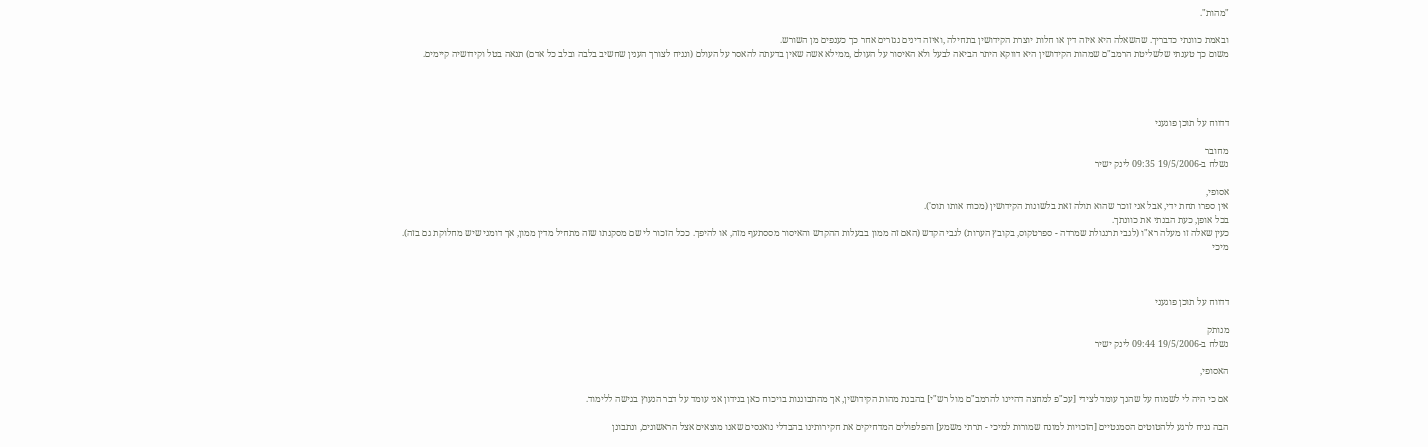"מהות".

ובאמת כוונתי כדבריך. שהשאלה היא איזה דין או חלות יוצרת הקידושין בתחילה ,ואיזה דינים נגזרים אחר כך כענפים מן השורש.
משום כך טענתי שלשליטת הרמב"ם שמהות הקידושין היא דווקא היתר הביאה לבעל ולא האיסור על העולם ,ממילא אשה שאין בדעתה להאסר על העולם (ונניח לצורך הענין שחשיב בלבה ובלב כל אדם) תנאה בטל וקידושיה קיימים.




דדווח על תוכן פוגעני

מחובר
נשלח ב-19/5/2006 09:35 לינק ישיר

אסופי,
אין ספרו תחת ידי, אבל אני זוכר שהוא תולה זאת בלשונות הקידושין (מכוח אותו תוס').
בכל אופן, כעת הבנתי את כוונתך.
כעין שאלה זו מעלה רא"ו (לגבי תרנגולת שמרדה - ספרטקוס, בקובץ הערות) לגבי הקדש (האם זה ממון בבעלות ההקדש והאיסור מססתעף מזה, או להיפך. ככל הזכור לי שם מסקנתו שזה מתחיל מדין ממון, אך דומני שיש מחלוקת גם בזה).
מיכי



דדווח על תוכן פוגעני

מנותק
נשלח ב-19/5/2006 09:44 לינק ישיר

האסופי,

אם כי היה לי לשמוח על שהנך עומד לצידי [עכ"פ למחצה דהיינו להרמב"ם מול רש"י] בהבנת מהות הקידושין, אך מהתבוננות בויכוח כאן בנידון אני עומד על דבר הנעוץ בגישה ללימוד.

הבה נניח לרגע ללהטוטים הסמנטיים [הזכויות למונח שמורות למיכי - תרתי משמע] והפלפולים המדחיקים את חקירותינו בהבדלי נואנסים שאנו מוצאים אצל הראשונים, ונתבונן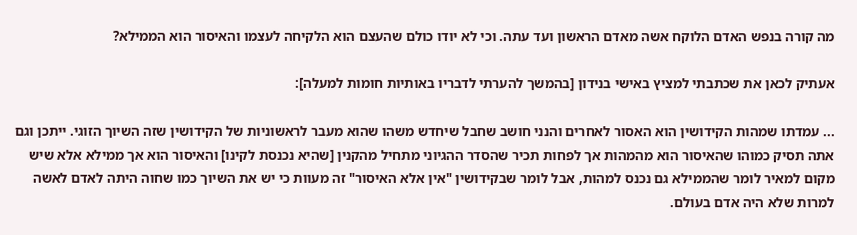מה קורה בנפש האדם הלוקח אשה מאדם הראשון ועד עתה. וכי לא יודו כולם שהעצם הוא הלקיחה לעצמו והאיסור הוא הממילא?

אעתיק לכאן את שכתבתי למציץ באישי בנידון [בהמשך להערתי לדבריו באותיות חומות למעלה]:

... עמדתו שמהות הקידושין הוא האסור לאחרים והנני חושב שחבל שיחדש משהו שהוא מעבר לראשוניות של הקידושין שזה השיוך הזוגי. ייתכן וגם אתה תסיק כמוהו שהאיסור הוא מהמהות אך לפחות תכיר שהסדר ההגיוני מתחיל מהקנין [שהיא נכנסת לקינו] והאיסור הוא אך ממילא אלא שיש מקום למאיר לומר שהממילא גם נכנס למהות, אבל לומר שבקידושין "אין אלא האיסור" זה מעוות כי יש את השיוך כמו שחוה היתה לאדם לאשה למרות שלא היה אדם בעולם.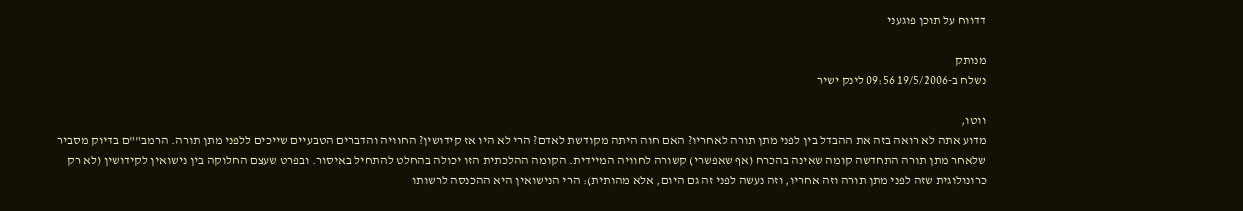דדווח על תוכן פוגעני

מנותק
נשלח ב-19/5/2006 09:56 לינק ישיר

ווטו,
מדוע אתה לא רואה בזה את ההבדל בין לפני מתן תורה לאחריו? האם חוה היתה מקודשת לאדם? הרי לא היו אז קידושין? החוויה והדברים הטבעיים שייכים ללפני מתן תורה. הרמב""ם בדיוק מסביר שלאחר מתן תורה התחדשה קומה שאינה בהכרח (אף שאפשרי) קשורה לחוויה המיידית. הקומה ההלכתית הזו יכולה בהחלט להתחיל באיסור. ובפרט שעצם החלוקה בין נישואין לקידושין (לא רק כרונולוגית שזה לפני מתן תורה וזה אחריו, וזה נעשה לפני זה גם היום, אלא מהותית): הרי הנישואין היא ההכנסה לרשותו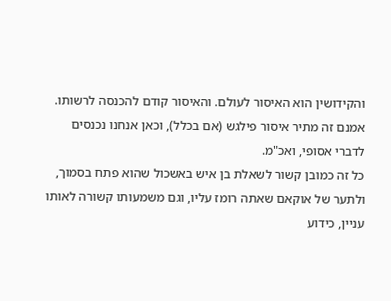והקידושין הוא האיסור לעולם. והאיסור קודם להכנסה לרשותו. אמנם זה מתיר איסור פילגש (אם בכלל), וכאן אנחנו נכנסים לדברי אסופי, ואכ"מ.
כל זה כמובן קשור לשאלת בן איש באשכול שהוא פתח בסמוך, ולתער של אוקאם שאתה רומז עליו, וגם משמעותו קשורה לאותו עניין, כידוע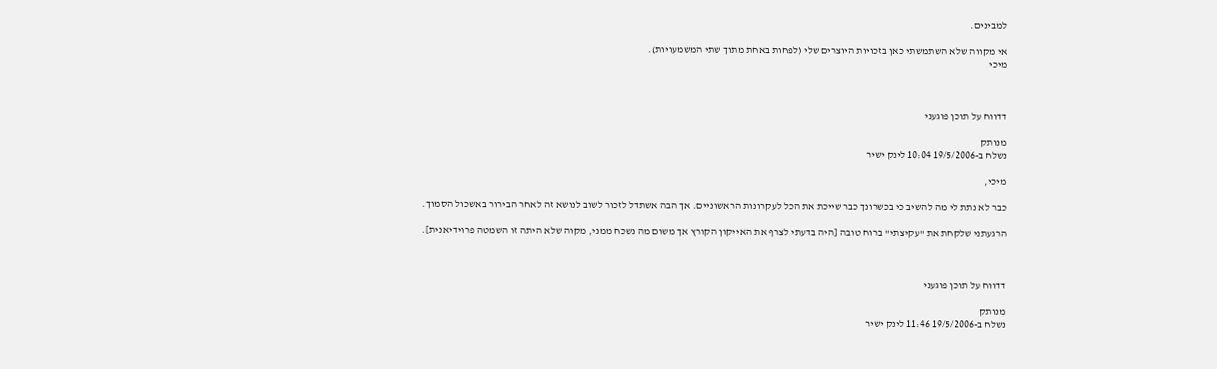למבינים.

אי מקווה שלא השתמשתי כאן בזכויות היוצרים שלי (לפחות באחת מתוך שתי המשמעויות).
מיכי



דדווח על תוכן פוגעני

מנותק
נשלח ב-19/5/2006 10:04 לינק ישיר

מיכי,

כבר לא נתת לי מה להשיב כי בכשרונך כבר שייכת את הכל לעקרונות הראשוניים. אך הבה אשתדל לזכור לשוב לנושא זה לאחר הבירור באשכול הסמוך.

הרגעתני שלקחת את "עקיצתי" ברוח טובה [היה בדעתי לצרף את האייקון הקורץ אך משום מה נשכח ממני, מקוה שלא היתה זו השמטה פרוידיאנית].



דדווח על תוכן פוגעני

מנותק
נשלח ב-19/5/2006 11:46 לינק ישיר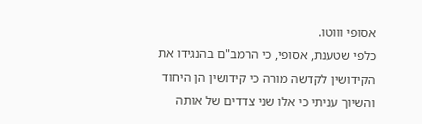אסופי וווטו.
כלפי שטענת, אסופי, כי הרמב"ם בהנגידו את הקידושין לקדשה מורה כי קידושין הן היחוד והשיוך עניתי כי אלו שני צדדים של אותה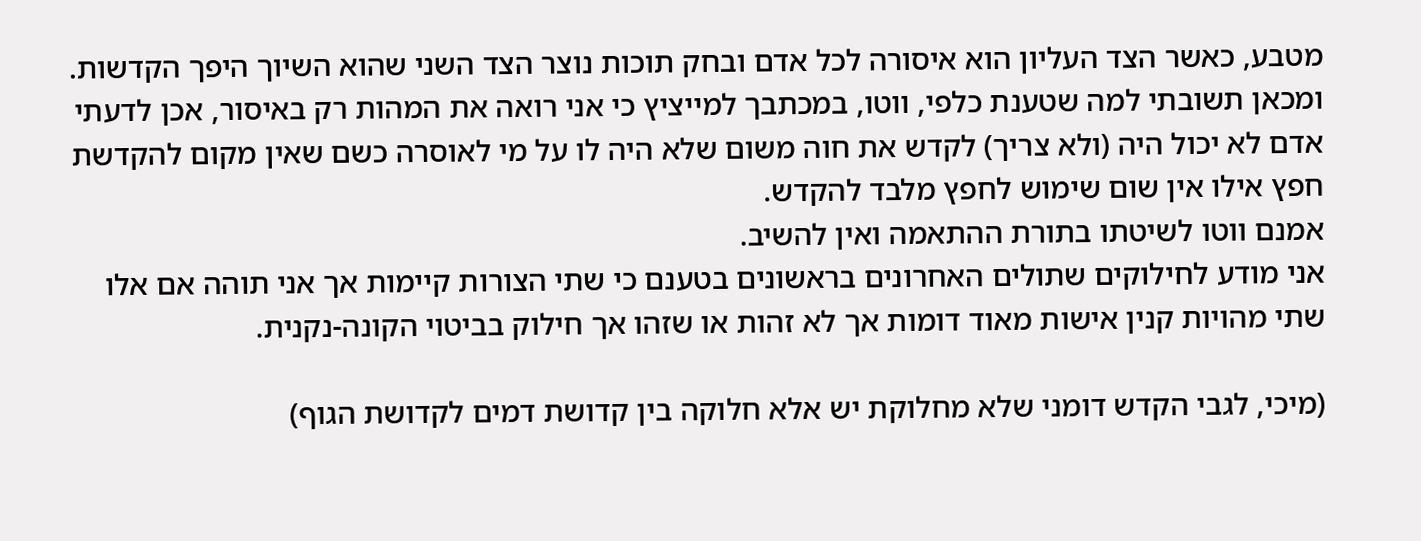מטבע, כאשר הצד העליון הוא איסורה לכל אדם ובחק תוכות נוצר הצד השני שהוא השיוך היפך הקדשות.
ומכאן תשובתי למה שטענת כלפי, ווטו, במכתבך למייציץ כי אני רואה את המהות רק באיסור, אכן לדעתי אדם לא יכול היה (ולא צריך) לקדש את חוה משום שלא היה לו על מי לאוסרה כשם שאין מקום להקדשת חפץ אילו אין שום שימוש לחפץ מלבד להקדש.
אמנם ווטו לשיטתו בתורת ההתאמה ואין להשיב.
אני מודע לחילוקים שתולים האחרונים בראשונים בטענם כי שתי הצורות קיימות אך אני תוהה אם אלו שתי מהויות קנין אישות מאוד דומות אך לא זהות או שזהו אך חילוק בביטוי הקונה-נקנית.

(מיכי, לגבי הקדש דומני שלא מחלוקת יש אלא חלוקה בין קדושת דמים לקדושת הגוף)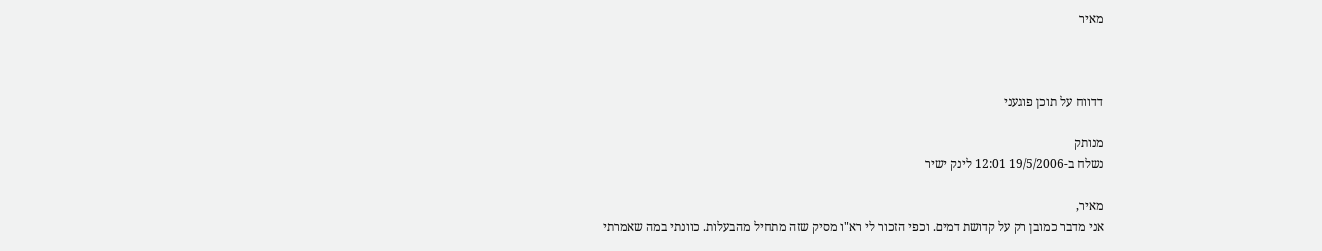מאיר



דדווח על תוכן פוגעני

מנותק
נשלח ב-19/5/2006 12:01 לינק ישיר

מאיר,
אני מדבר כמובן רק על קדושת דמים. וכפי הזכור לי רא"ו מסיק שזה מתחיל מהבעלות. כוונתי במה שאמרתי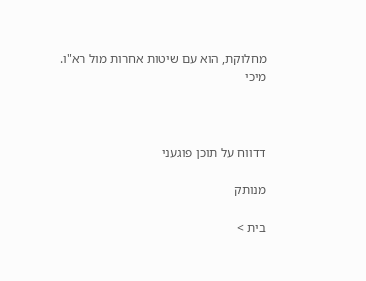מחלוקת, הוא עם שיטות אחרות מול רא"ו.
מיכי



דדווח על תוכן פוגעני

מנותק

בית >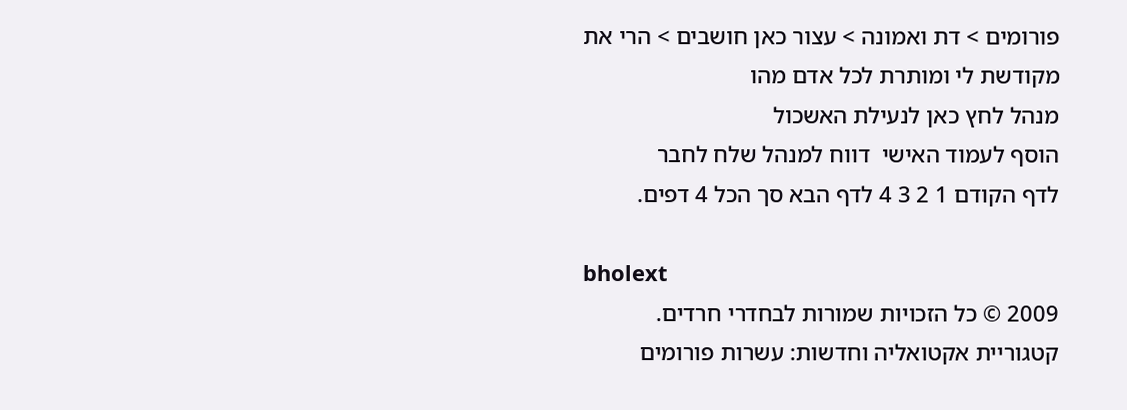פורומים > דת ואמונה > עצור כאן חושבים > הרי את מקודשת לי ומותרת לכל אדם מהו
מנהל לחץ כאן לנעילת האשכול
הוסף לעמוד האישי  דווח למנהל שלח לחבר
לדף הקודם 1 2 3 4 לדף הבא סך הכל 4 דפים.

bholext
2009 © כל הזכויות שמורות לבחדרי חרדים. קטגוריית אקטואליה וחדשות: עשרות פורומים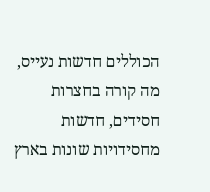הכוללים חדשות נעייס, מה קורה בחצרות חסידים, חדשות מחסידויות שונות בארץ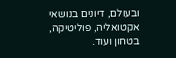ובעולם, דיונים בנושאי אקטואליה, פוליטיקה, בטחון ועוד.